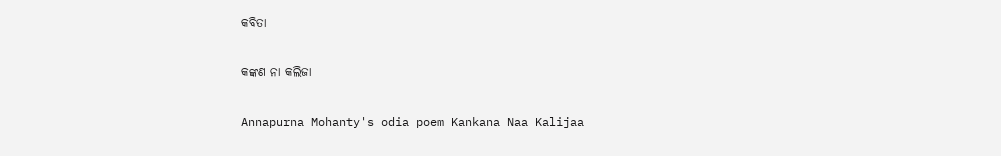କବିତା

କଙ୍କଣ ନା କଲିଜା

Annapurna Mohanty's odia poem Kankana Naa Kalijaa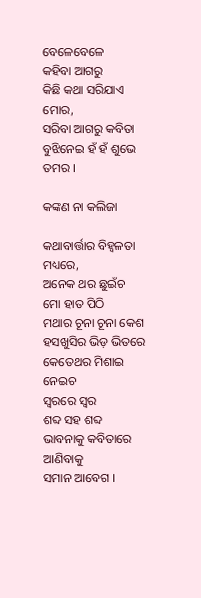ବେଳେବେଳେ
କହିବା ଆଗରୁ
କିଛି କଥା ସରିଯାଏ ମୋର,
ସରିବା ଆଗରୁ କବିତା
ବୁଝିନେଇ ହଁ ହଁ ଶୁଭେ ତମର ।

କଙ୍କଣ ନା କଲିଜା

କଥାବାର୍ତ୍ତାର ବିହ୍ୱଳତା
ମଧ୍ୟରେ,
ଅନେକ ଥର ଛୁଇଁଚ
ମୋ ହାତ ପିଠି
ମଥାର ଚୂନା ଚୂନା କେଶ
ହସଖୁସିର ଭିଡ଼ ଭିତରେ
କେତେଥର ମିଶାଇ ନେଇଚ
ସ୍ୱରରେ ସ୍ୱର
ଶବ୍ଦ ସହ ଶବ୍ଦ
ଭାବନାକୁ କବିତାରେ ଆଣିବାକୁ
ସମାନ ଆବେଗ ।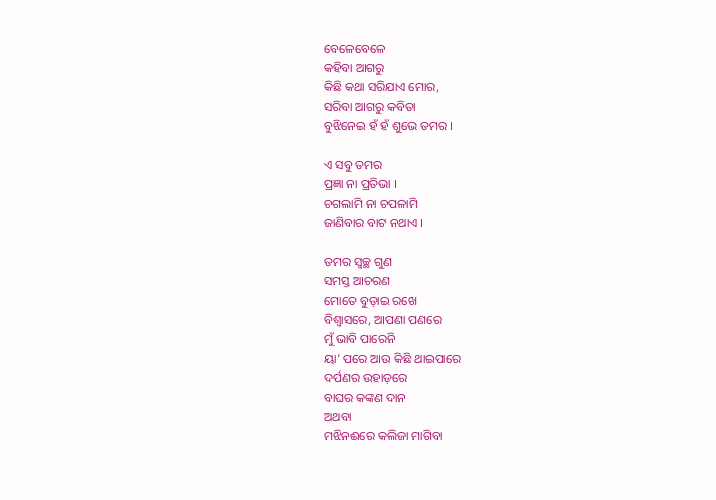ବେଳେବେଳେ
କହିବା ଆଗରୁ
କିଛି କଥା ସରିଯାଏ ମୋର,
ସରିବା ଆଗରୁ କବିତା
ବୁଝିନେଇ ହଁ ହଁ ଶୁଭେ ତମର ।

ଏ ସବୁ ତମର
ପ୍ରଜ୍ଞା ନା ପ୍ରତିଭା ।
ଚଗଲାମି ନା ଚପଳାମି
ଜାଣିବାର ବାଟ ନଥାଏ ।

ତମର ସ୍ୱଚ୍ଛ ଗୁଣ
ସମସ୍ତ ଆଚରଣ
ମୋତେ ବୁଡ଼ାଇ ରଖେ
ବିଶ୍ୱାସରେ, ଆପଣା ପଣରେ
ମୁଁ ଭାବି ପାରେନି
ୟା’ ପରେ ଆଉ କିଛି ଥାଇପାରେ
ଦର୍ପଣର ଉହାଡ଼ରେ
ବାଘର କଙ୍କଣ ଦାନ
ଅଥବା
ମଝିନଈରେ କଲିଜା ମାଗିବା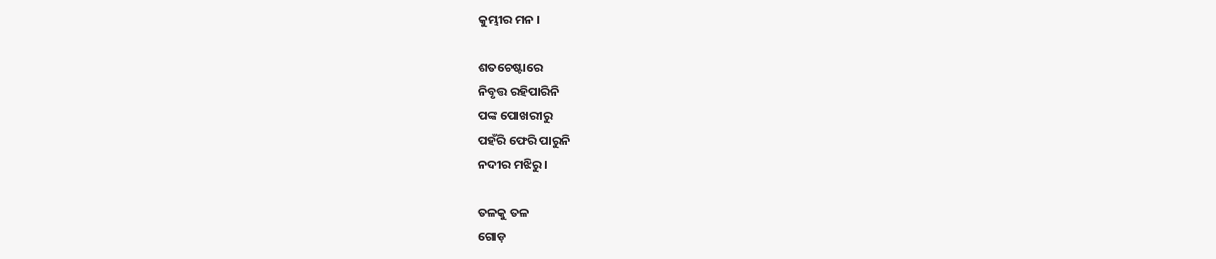କୁମ୍ଭୀର ମନ ।

ଶତଚେଷ୍ଟାରେ
ନିବୃତ୍ତ ରହିପାରିନି
ପଙ୍କ ପୋଖରୀରୁ
ପହଁରି ଫେରି ପାରୁନି
ନଦୀର ମଝିରୁ ।

ତଳକୁ ତଳ
ଗୋଡ଼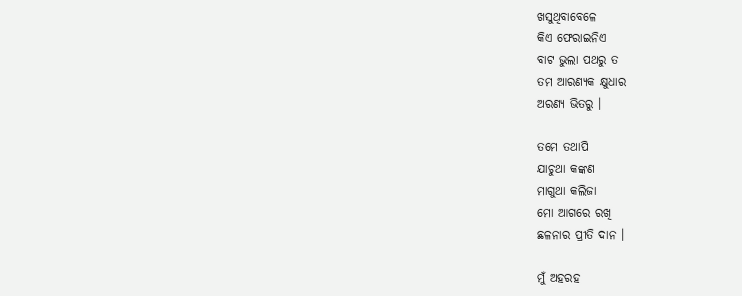ଖସୁଥିବାବେଳେ
କିଏ ଫେରାଇନିଏ
ବାଟ ଭୁଲା ପଥରୁ ତ
ତମ ଆରଣ୍ୟକ କ୍ଷୁଧାର
ଅରଣ୍ୟ ଭିତରୁ ।

ତମେ ତଥାପି
ଯାଚୁଥା କଙ୍କଣ
ମାଗୁଥା କଲିଜା
ମୋ ଆଗରେ ରଖି
ଛଳନାର ପ୍ରୀତି ଦାନ ।

ମୁଁ ଅହରହ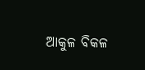ଆକୁଳ ବିକଳ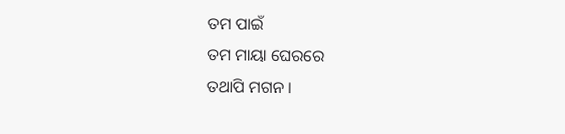ତମ ପାଇଁ
ତମ ମାୟା ଘେରରେ
ତଥାପି ମଗନ ।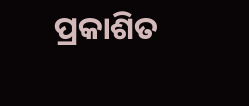ପ୍ରକାଶିତ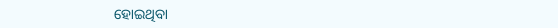ହୋଇଥିବା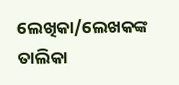ଲେଖିକା/ଲେଖକଙ୍କ ତାଲିକା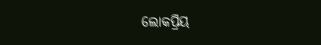ଲୋକପ୍ରିୟ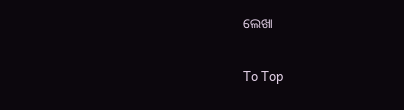ଲେଖା

To Top